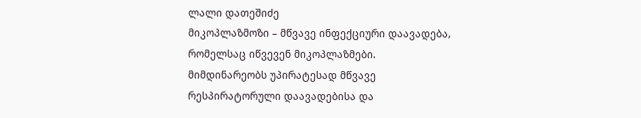ლალი დათეშიძე
მიკოპლაზმოზი – მწვავე ინფექციური დაავადება, რომელსაც იწვევენ მიკოპლაზმები. მიმდინარეობს უპირატესად მწვავე რესპირატორული დაავადებისა და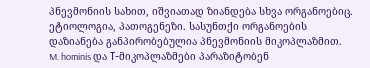პნევმონიის სახით, იშვიათად ზიანდება სხვა ორგანოებიც.
ეტიოლოგია, პათოგენეზი. სასუნთქი ორგანოების დაზიანება განპირობებულია პნევმონიის მიკოპლაზმით. M. hominis და Т-მიკოპლაზმები პარაზიტობენ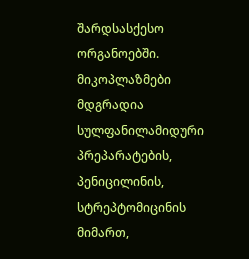შარდსასქესო ორგანოებში. მიკოპლაზმები მდგრადია სულფანილამიდური პრეპარატების, პენიცილინის, სტრეპტომიცინის მიმართ,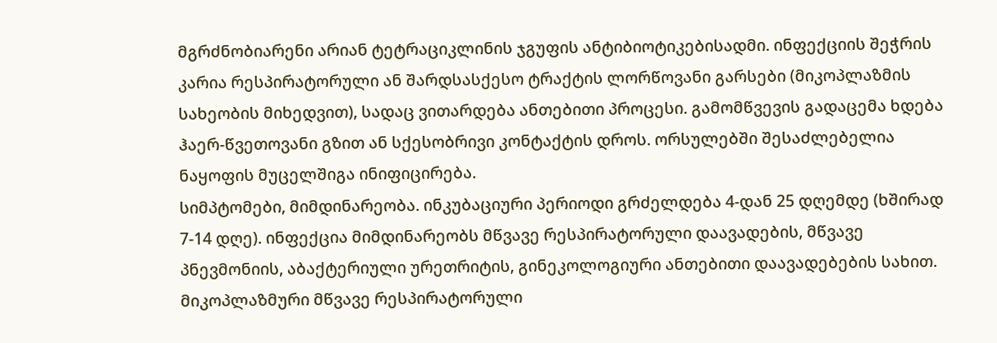მგრძნობიარენი არიან ტეტრაციკლინის ჯგუფის ანტიბიოტიკებისადმი. ინფექციის შეჭრის კარია რესპირატორული ან შარდსასქესო ტრაქტის ლორწოვანი გარსები (მიკოპლაზმის სახეობის მიხედვით), სადაც ვითარდება ანთებითი პროცესი. გამომწვევის გადაცემა ხდება ჰაერ-წვეთოვანი გზით ან სქესობრივი კონტაქტის დროს. ორსულებში შესაძლებელია ნაყოფის მუცელშიგა ინიფიცირება.
სიმპტომები, მიმდინარეობა. ინკუბაციური პერიოდი გრძელდება 4-დან 25 დღემდე (ხშირად 7-14 დღე). ინფექცია მიმდინარეობს მწვავე რესპირატორული დაავადების, მწვავე პნევმონიის, აბაქტერიული ურეთრიტის, გინეკოლოგიური ანთებითი დაავადებების სახით. მიკოპლაზმური მწვავე რესპირატორული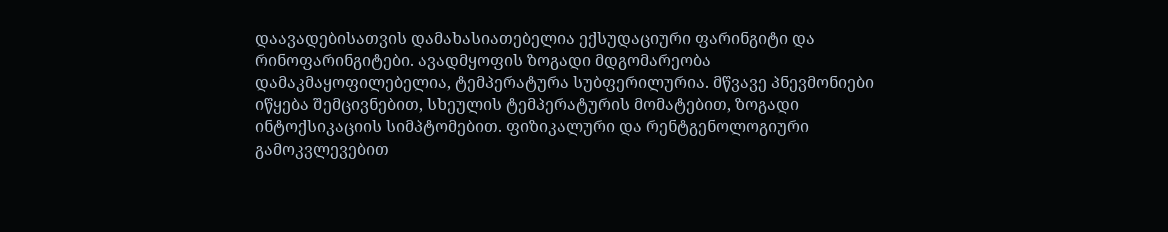დაავადებისათვის დამახასიათებელია ექსუდაციური ფარინგიტი და რინოფარინგიტები. ავადმყოფის ზოგადი მდგომარეობა დამაკმაყოფილებელია, ტემპერატურა სუბფერილურია. მწვავე პნევმონიები იწყება შემცივნებით, სხეულის ტემპერატურის მომატებით, ზოგადი ინტოქსიკაციის სიმპტომებით. ფიზიკალური და რენტგენოლოგიური გამოკვლევებით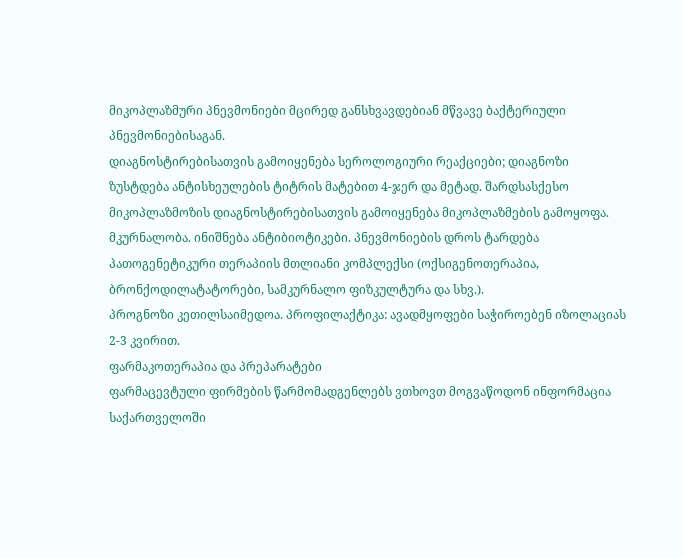მიკოპლაზმური პნევმონიები მცირედ განსხვავდებიან მწვავე ბაქტერიული პნევმონიებისაგან.
დიაგნოსტირებისათვის გამოიყენება სეროლოგიური რეაქციები; დიაგნოზი ზუსტდება ანტისხეულების ტიტრის მატებით 4-ჯერ და მეტად. შარდსასქესო მიკოპლაზმოზის დიაგნოსტირებისათვის გამოიყენება მიკოპლაზმების გამოყოფა.
მკურნალობა. ინიშნება ანტიბიოტიკები. პნევმონიების დროს ტარდება პათოგენეტიკური თერაპიის მთლიანი კომპლექსი (ოქსიგენოთერაპია, ბრონქოდილატატორები, სამკურნალო ფიზკულტურა და სხვ.).
პროგნოზი კეთილსაიმედოა. პროფილაქტიკა: ავადმყოფები საჭიროებენ იზოლაციას 2-3 კვირით.
ფარმაკოთერაპია და პრეპარატები
ფარმაცევტული ფირმების წარმომადგენლებს ვთხოვთ მოგვაწოდონ ინფორმაცია საქართველოში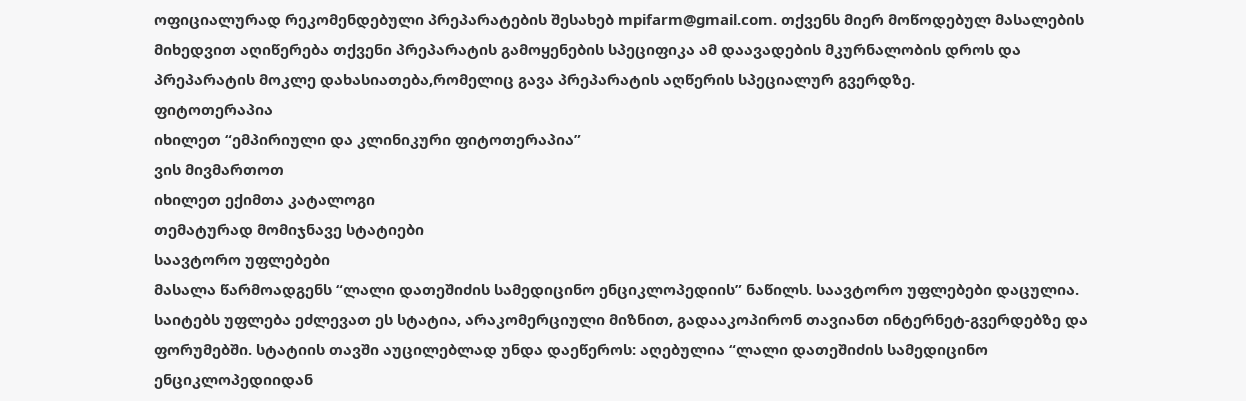ოფიციალურად რეკომენდებული პრეპარატების შესახებ mpifarm@gmail.com. თქვენს მიერ მოწოდებულ მასალების მიხედვით აღიწერება თქვენი პრეპარატის გამოყენების სპეციფიკა ამ დაავადების მკურნალობის დროს და პრეპარატის მოკლე დახასიათება,რომელიც გავა პრეპარატის აღწერის სპეციალურ გვერდზე.
ფიტოთერაპია
იხილეთ “ემპირიული და კლინიკური ფიტოთერაპია”
ვის მივმართოთ
იხილეთ ექიმთა კატალოგი
თემატურად მომიჯნავე სტატიები
საავტორო უფლებები
მასალა წარმოადგენს “ლალი დათეშიძის სამედიცინო ენციკლოპედიის” ნაწილს. საავტორო უფლებები დაცულია. საიტებს უფლება ეძლევათ ეს სტატია, არაკომერციული მიზნით, გადააკოპირონ თავიანთ ინტერნეტ-გვერდებზე და ფორუმებში. სტატიის თავში აუცილებლად უნდა დაეწეროს: აღებულია “ლალი დათეშიძის სამედიცინო ენციკლოპედიიდან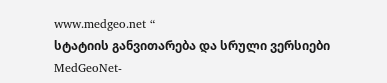www.medgeo.net “
სტატიის განვითარება და სრული ვერსიები
MedGeoNet-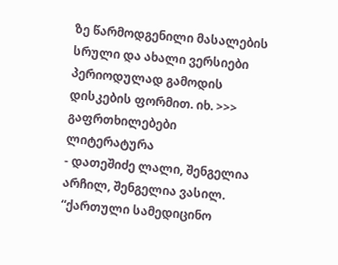ზე წარმოდგენილი მასალების სრული და ახალი ვერსიები პერიოდულად გამოდის დისკების ფორმით. იხ. >>>
გაფრთხილებები
ლიტერატურა
- დათეშიძე ლალი, შენგელია არჩილ, შენგელია ვასილ. “ქართული სამედიცინო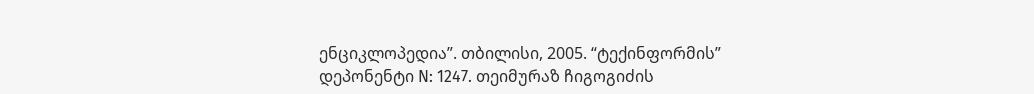ენციკლოპედია”. თბილისი, 2005. “ტექინფორმის” დეპონენტი N: 1247. თეიმურაზ ჩიგოგიძის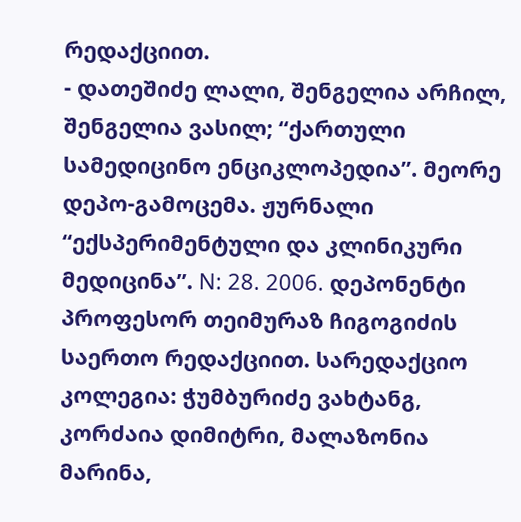რედაქციით.
- დათეშიძე ლალი, შენგელია არჩილ, შენგელია ვასილ; “ქართული სამედიცინო ენციკლოპედია”. მეორე დეპო-გამოცემა. ჟურნალი “ექსპერიმენტული და კლინიკური მედიცინა”. N: 28. 2006. დეპონენტი პროფესორ თეიმურაზ ჩიგოგიძის საერთო რედაქციით. სარედაქციო კოლეგია: ჭუმბურიძე ვახტანგ, კორძაია დიმიტრი, მალაზონია მარინა,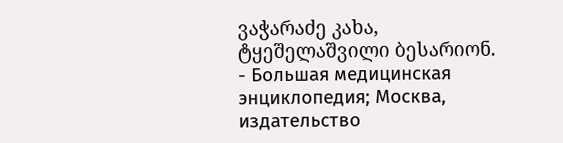ვაჭარაძე კახა, ტყეშელაშვილი ბესარიონ.
- Большая медицинская энциклопедия; Москва, издательство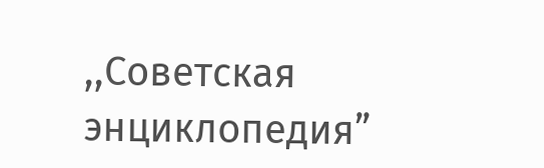,,Советская энциклопедия”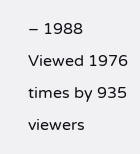– 1988
Viewed 1976 times by 935 viewers